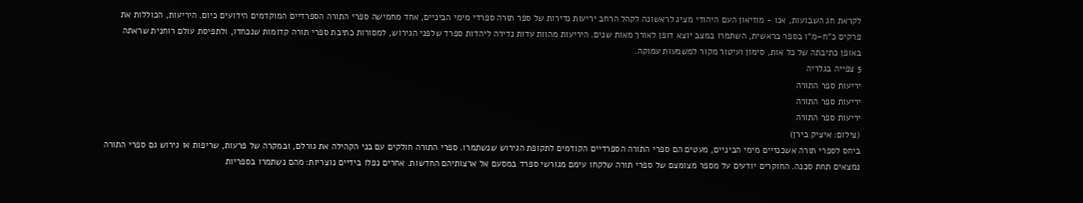לקראת חג השבועות, אנו - מוזיאון העם היהודי מציג לראשונה לקהל הרחב יריעות נדירות של ספר תורה ספרדי מימי הביניים, אחד מחמישה ספרי התורה הספרדיים המוקדמים הידועים כיום. היריעות, הכוללות את פרקים כ"ח–מ"ו בספר בראשית, השתמרו במצב יוצא דופן לאורך מאות שנים. היריעות מהוות עדות נדירה ליהדות ספרד שלפני הגירוש, למסורות כתיבת ספרי תורה קדומות שנכחדו, ולתפיסת עולם רוחנית שראתה באופן כתיבתה של כל אות, סימון ועיטור מקור למשמעות עמוקה.
5 צפייה בגלריה
יריעות ספר התורה
יריעות ספר התורה
יריעות ספר התורה
(צילום: איציק בירן)
ביחס לספרי תורה אשכנזיים מימי הביניים, מעטים הם ספרי התורה הספרדיים הקודמים לתקופת הגירוש שנשתמרו. ספרי התורה חולקים עם בני הקהילה את גורלם, ובמקרה של פרעות, שריפות או גירוש גם ספרי התורה נמצאים תחת סכנה. החוקרים יודעים על מספר מצומצם של ספרי תורה שלקחו עימם מגורשי ספרד במסעם אל ארצותיהם החדשות. אחרים נפלו בידיים נוצריות: מהם נשתמרו בספריות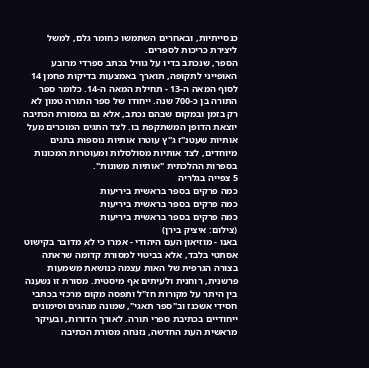כנסייתיות, ובאחרים השתמשו כחומר גלם, למשל ליצירת כריכות לספרים.
הספר, שנכתב בדיו על גוויל בכתב ספרדי מרובע האופייני לתקופה, תוארך באמצעות בדיקות פחמן 14 לסוף המאה ה-13 - תחילת המאה ה-14. כלומר ספר התורה בן כ-700 שנה. ייחודו של ספר התורה טמון לא רק בזמן ובמקום שבהם נכתב, אלא גם במסורת הכתיבה יוצאת הדופן המשתקפת בו. לצד התגים המוכרים מעל אותיות שעטנ"ז ג"ץ עוטרו אותיות נוספות בתגים מיוחדים, לצד אותיות מסולסלות ומעוטרות המכונות בספרות ההלכתית "אותיות משונות".
5 צפייה בגלריה
כמה פרקים בספר בראשית ביריעות
כמה פרקים בספר בראשית ביריעות
כמה פרקים בספר בראשית ביריעות
(צילום: איציק בירן)
באנו - מוזיאון העם היהודי - אמרו כי לא מדובר בקישוט אסתטי בלבד, אלא בביטוי למסורת קדומה שראתה בצורה הגרפית של האות עצמה כנושאת משמעות פרשנית, רוחנית ולעיתים אף מיסטית. מסורת זו נשענה בין היתר על מקורות חז"ל ותפסה מקום מרכזי בכתבי חסידי אשכנז וב"ספר תאגי", שמונה מנהגים וסימונים ייחודיים בכתיבת ספרי תורה. לאורך הדורות, ובעיקר מראשית העת החדשה, נזנחה מסורת הכתיבה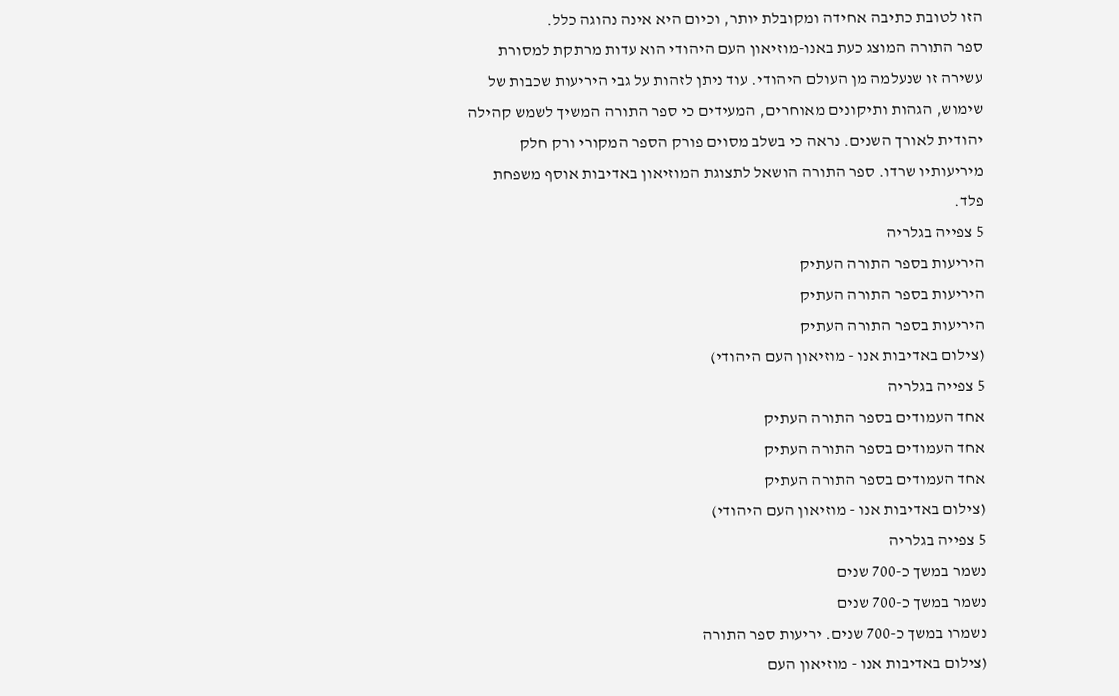הזו לטובת כתיבה אחידה ומקובלת יותר, וכיום היא אינה נהוגה כלל.
ספר התורה המוצג כעת באנו-מוזיאון העם היהודי הוא עדות מרתקת למסורת עשירה זו שנעלמה מן העולם היהודי. עוד ניתן לזהות על גבי היריעות שכבות של שימוש, הגהות ותיקונים מאוחרים, המעידים כי ספר התורה המשיך לשמש קהילה יהודית לאורך השנים. נראה כי בשלב מסוים פורק הספר המקורי ורק חלק מיריעותיו שרדו. ספר התורה הושאל לתצוגת המוזיאון באדיבות אוסף משפחת פלד.
5 צפייה בגלריה
היריעות בספר התורה העתיק
היריעות בספר התורה העתיק
היריעות בספר התורה העתיק
(צילום באדיבות אנו - מוזיאון העם היהודי)
5 צפייה בגלריה
אחד העמודים בספר התורה העתיק
אחד העמודים בספר התורה העתיק
אחד העמודים בספר התורה העתיק
(צילום באדיבות אנו - מוזיאון העם היהודי)
5 צפייה בגלריה
נשמר במשך כ-700 שנים
נשמר במשך כ-700 שנים
נשמרו במשך כ-700 שנים. יריעות ספר התורה
(צילום באדיבות אנו - מוזיאון העם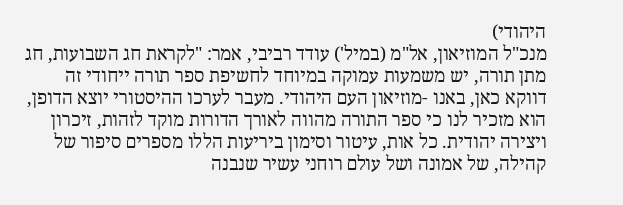היהודי)
מנכ"ל המוזיאון, אל"מ (במיל') עודד רביבי, אמר: "לקראת חג השבועות, חג מתן תורה, יש משמעות עמוקה במיוחד לחשיפת ספר תורה ייחודי זה דווקא כאן, באנו -מוזיאון העם היהודי. מעבר לערכו ההיסטורי יוצא הדופן, הוא מזכיר לנו כי ספר התורה מהווה לאורך הדורות מוקד לזהות, זיכרון ויצירה יהודית. כל אות, עיטור וסימון ביריעות הללו מספרים סיפור של קהילה, של אמונה ושל עולם רוחני עשיר שנבנה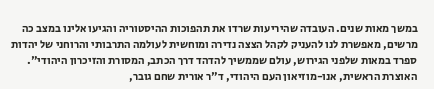במשך מאות שנים. העובדה שהיריעות שרדו את תהפוכות ההיסטוריה והגיעו אלינו במצב כה מרשים, מאפשרת לנו להעניק לקהל הצצה נדירה ומוחשית לעולמה התרבותי והרוחני של יהדות ספרד במאות שלפני הגירוש, עולם שממשיך להדהד דרך הכתב, המסורת והזיכרון היהודי".
האוצרת הראשית, אנו-מוזיאון העם היהודי, ד"ר אורית שחם גובר,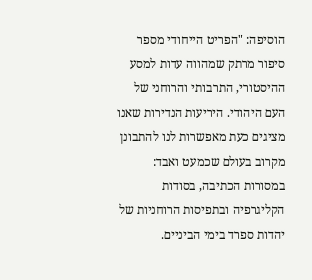הוסיפה: "הפריט הייחודי מספר סיפור מרתק שמהווה עדות למסע ההיסטורי, התרבותי והרוחני של העם היהודי. היריעות הנדירות שאנו מציגים כעת מאפשרות לנו להתבונן מקרוב בעולם שכמעט ואבד: במסורות הכתיבה, בסודות הקליגרפיה ובתפיסות הרוחניות של יהדות ספרד בימי הביניים.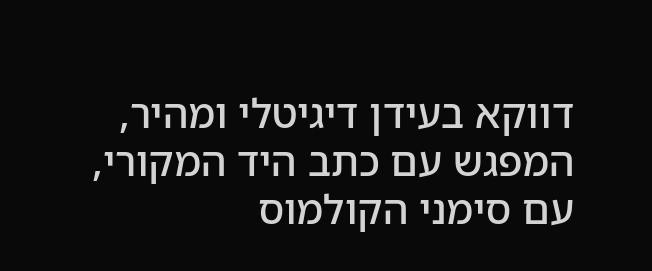דווקא בעידן דיגיטלי ומהיר, המפגש עם כתב היד המקורי, עם סימני הקולמוס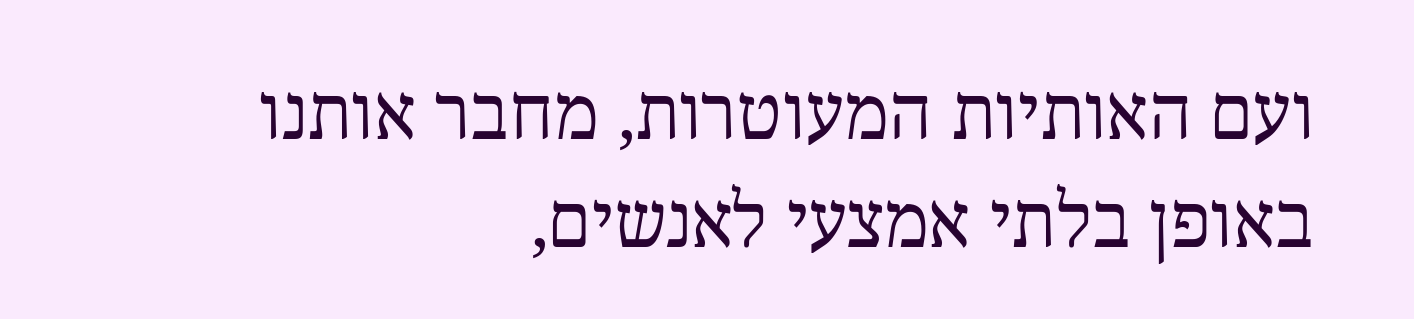ועם האותיות המעוטרות, מחבר אותנו באופן בלתי אמצעי לאנשים,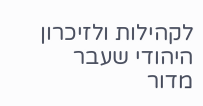לקהילות ולזיכרון היהודי שעבר מדור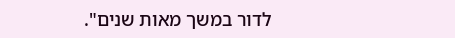לדור במשך מאות שנים".